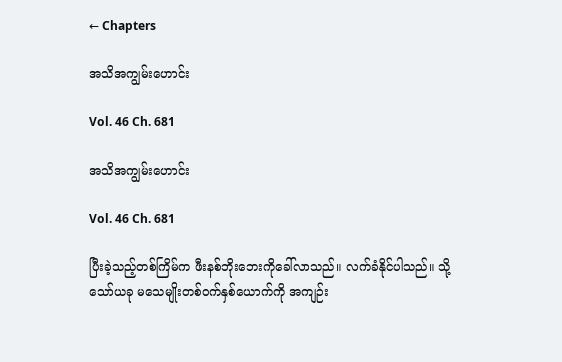← Chapters

အသိအကျွမ်းဟောင်း

Vol. 46 Ch. 681

အသိအကျွမ်းဟောင်း

Vol. 46 Ch. 681

ပြီးခဲ့သည့်တစ်ကြိမ်က ဖီးနစ်ဘိုးဘေးကိုခေါ်လာသည်။ လက်ခံနိုင်ပါသည်။ သို့သော်ယခု မသေမျိုးတစ်ဝက်နှစ်ယောက်ကို အကျဉ်း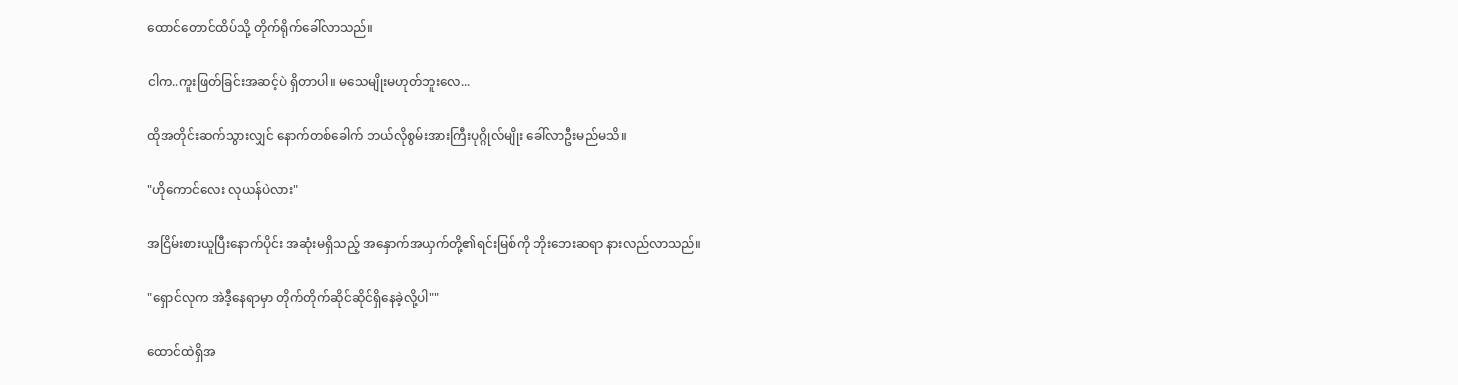ထောင်တောင်ထိပ်သို့ တိုက်ရိုက်ခေါ်လာသည်။

ငါက..ကူးဖြတ်ခြင်းအဆင့်ပဲ ရှိတာပါ။ မသေမျိုးမဟုတ်ဘူးလေ...

ထိုအတိုင်းဆက်သွားလျှင် နောက်တစ်ခေါက် ဘယ်လိုစွမ်းအားကြီးပုဂ္ဂိုလ်မျိုး ခေါ်လာဦးမည်မသိ။

"ဟိုကောင်လေး လုယန်ပဲလား"

အငြိမ်းစားယူပြီးနောက်ပိုင်း အဆုံးမရှိသည့် အနှောက်အယှက်တို့၏ရင်းမြစ်ကို ဘိုးဘေးဆရာ နားလည်လာသည်။

"ရှောင်လုက အဲဒီ့နေရာမှာ တိုက်တိုက်ဆိုင်ဆိုင်ရှိနေခဲ့လို့ပါ""

ထောင်ထဲရှိအ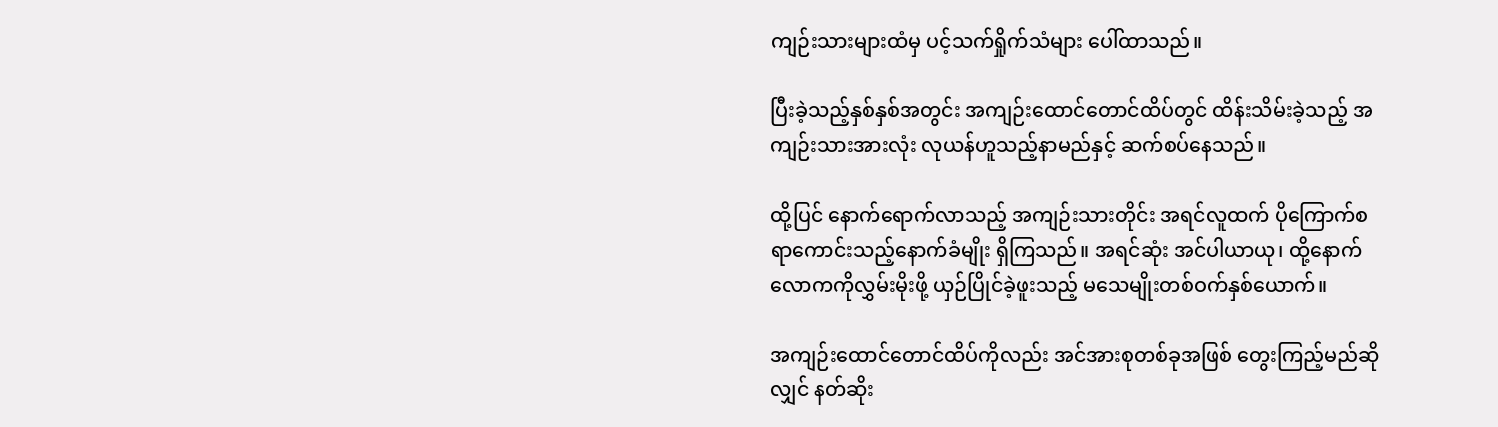ကျဉ်းသားများထံမှ ပင့်သက်ရှိုက်သံများ ပေါ်ထာသည်။

ပြီးခဲ့သည့်နှစ်နှစ်အတွင်း အကျဉ်းထောင်တောင်ထိပ်တွင် ထိန်းသိမ်းခဲ့သည့် အကျဉ်းသားအားလုံး လုယန်ဟူသည့်နာမည်နှင့် ဆက်စပ်နေသည်။

ထို့ပြင် နောက်ရောက်လာသည့် အကျဉ်းသားတိုင်း အရင်လူထက် ပိုကြောက်စရာကောင်းသည့်နောက်ခံမျိုး ရှိကြသည်။ အရင်ဆုံး အင်ပါယာယု၊ ထို့နောက် လောကကိုလွှမ်းမိုးဖို့ ယှဉ်ပြိုင်ခဲ့ဖူးသည့် မသေမျိုးတစ်ဝက်နှစ်ယောက်။

အကျဉ်းထောင်တောင်ထိပ်ကိုလည်း အင်အားစုတစ်ခုအဖြစ် တွေးကြည့်မည်ဆိုလျှင် နတ်ဆိုး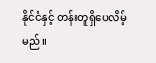နိုင်ငံနှင့် တန်းတူရှိပေလိမ့်မည်။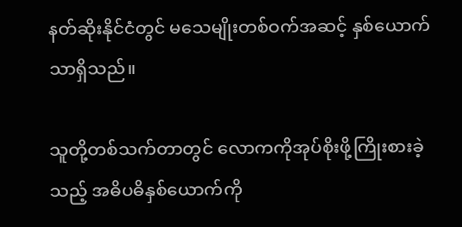နတ်ဆိုးနိုင်ငံတွင် မသေမျိုးတစ်ဝက်အဆင့် နှစ်ယောက်သာရှိသည်။

သူတို့တစ်သက်တာတွင် လောကကိုအုပ်စိုးဖို့ကြိုးစားခဲ့သည့် အဓိပဓိနှစ်ယောက်ကို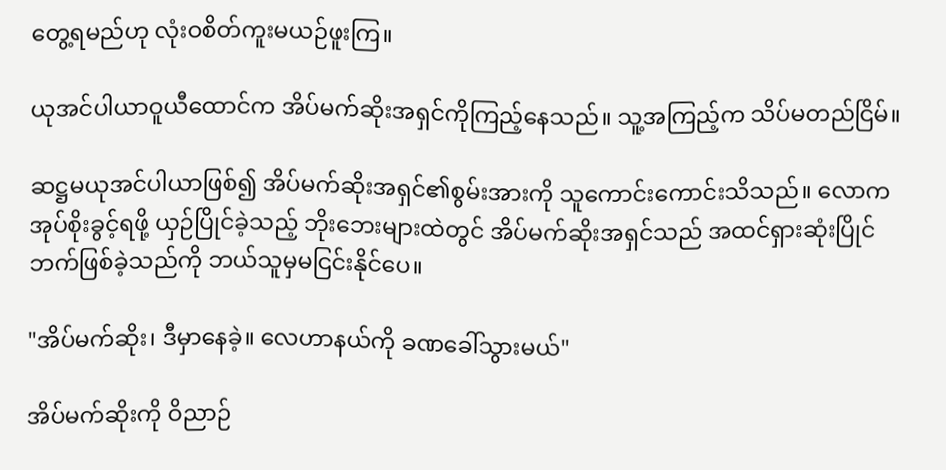တွေ့ရမည်ဟု လုံးဝစိတ်ကူးမယဉ်ဖူးကြ။

ယုအင်ပါယာဝူယီထောင်က အိပ်မက်ဆိုးအရှင်ကိုကြည့်နေသည်။ သူ့အကြည့်က သိပ်မတည်ငြိမ်။

ဆဋ္ဌမယုအင်ပါယာဖြစ်၍ အိပ်မက်ဆိုးအရှင်၏စွမ်းအားကို သူကောင်းကောင်းသိသည်။ လောကအုပ်စိုးခွင့်ရဖို့ ယှဉ်ပြိုင်ခဲ့သည့် ဘိုးဘေးများထဲတွင် အိပ်မက်ဆိုးအရှင်သည် အထင်ရှားဆုံးပြိုင်ဘက်ဖြစ်ခဲ့သည်ကို ဘယ်သူမှမငြင်းနိုင်ပေ။

"အိပ်မက်ဆိုး၊ ဒီမှာနေခဲ့။ လေဟာနယ်ကို ခဏခေါ်သွားမယ်"

အိပ်မက်ဆိုးကို ဝိညာဉ်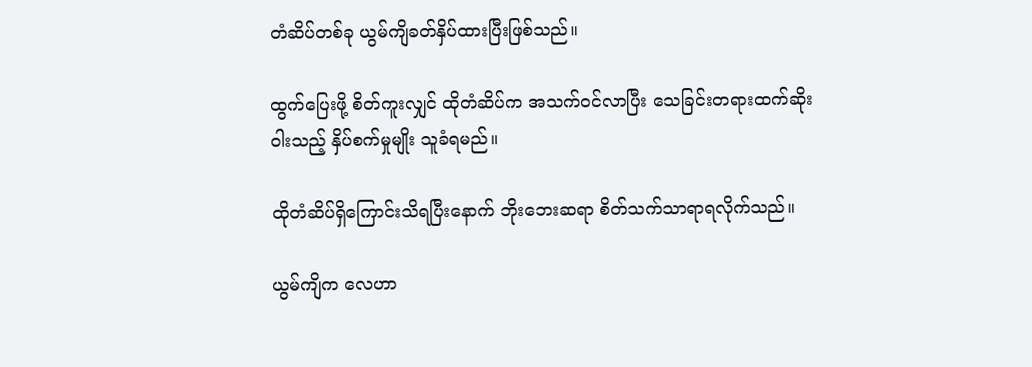တံဆိပ်တစ်ခု ယွမ်ကျိခတ်နှိပ်ထားပြီးဖြစ်သည်။

ထွက်ပြေးဖို့ စိတ်ကူးလျှင် ထိုတံဆိပ်က အသက်ဝင်လာပြီး သေခြင်းတရားထက်ဆိုးဝါးသည့် နှိပ်စက်မှုမျိုး သူခံရမည်။

ထိုတံဆိပ်ရှိကြောင်းသိရပြီးနောက် ဘိုးဘေးဆရာ စိတ်သက်သာရာရလိုက်သည်။

ယွမ်ကျိက လေဟာ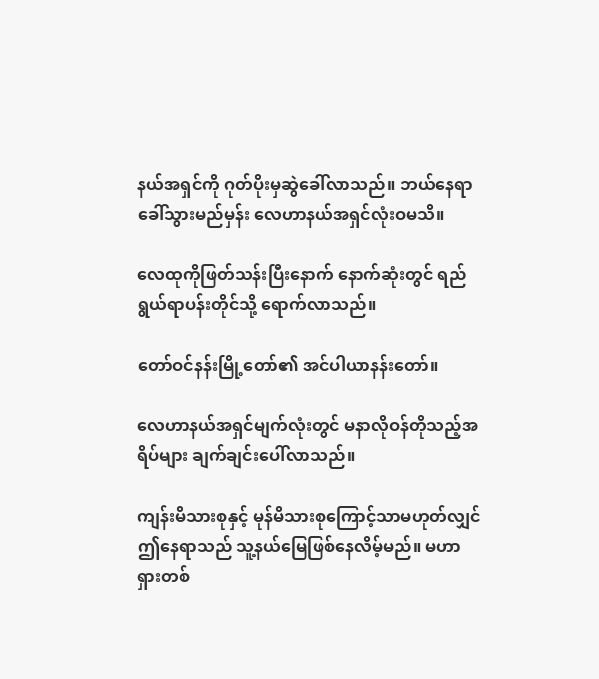နယ်အရှင်ကို ဂုတ်ပိုးမှဆွဲခေါ်လာသည်။ ဘယ်နေရာခေါ်သွားမည်မှန်း လေဟာနယ်အရှင်လုံးဝမသိ။

လေထုကိုဖြတ်သန်းပြီးနောက် နောက်ဆုံးတွင် ရည်ရွယ်ရာပန်းတိုင်သို့ ရောက်လာသည်။

တော်ဝင်နန်းမြို့တော်၏ အင်ပါယာနန်းတော်။

လေဟာနယ်အရှင်မျက်လုံးတွင် မနာလိုဝန်တိုသည့်အရိပ်များ ချက်ချင်းပေါ်လာသည်။

ကျန်းမိသားစုနှင့် မုန်မိသားစုကြောင့်သာမဟုတ်လျှင် ဤနေရာသည် သူ့နယ်မြေဖြစ်နေလိမ့်မည်။ မဟာရှားတစ်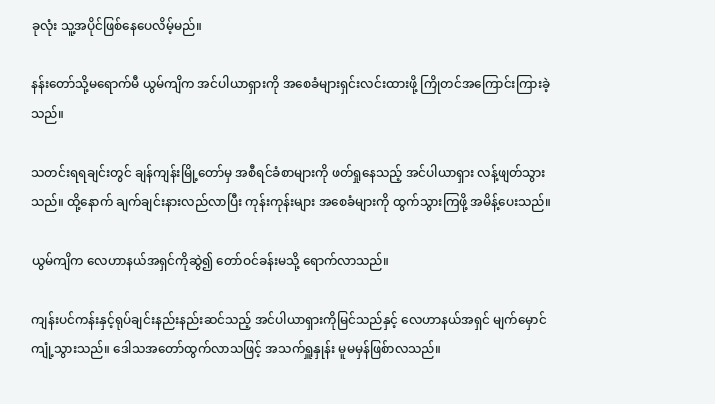ခုလုံး သူ့အပိုင်ဖြစ်နေပေလိမ့်မည်။

နန်းတော်သို့မရောက်မီ ယွမ်ကျိက အင်ပါယာရှားကို အစေခံများရှင်းလင်းထားဖို့ ကြိုတင်အကြောင်းကြားခဲ့သည်။

သတင်းရရချင်းတွင် ချန်ကျန်းမြို့တော်မှ အစီရင်ခံစာများကို ဖတ်ရှုနေသည့် အင်ပါယာရှား လန့်ဖျတ်သွားသည်။ ထို့နောက် ချက်ချင်းနားလည်လာပြီး ကုန်းကုန်းများ အစေခံများကို ထွက်သွားကြဖို့ အမိန့်ပေးသည်။

ယွမ်ကျိက လေဟာနယ်အရှင်ကိုဆွဲ၍ တော်ဝင်ခန်းမသို့ ရောက်လာသည်။

ကျန်းပင်ကန်းနှင့်ရုပ်ချင်းနည်းနည်းဆင်သည့် အင်ပါယာရှားကိုမြင်သည်နှင့် လေဟာနယ်အရှင် မျက်မှောင်ကျုံ့သွားသည်။ ဒေါသအတော်ထွက်လာသဖြင့် အသက်ရှူနှုန်း မူမမှန်ဖြစ်ာလသည်။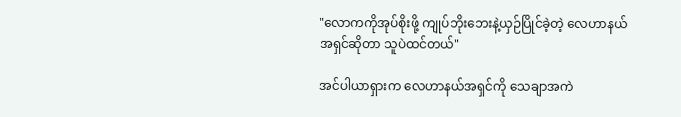"လောကကိုအုပ်စိုးဖို့ ကျုပ်ဘိုးဘေးနဲ့ယှဉ်ပြိုင်ခဲ့တဲ့ လေဟာနယ်အရှင်ဆိုတာ သူပဲထင်တယ်"

အင်ပါယာရှားက လေဟာနယ်အရှင်ကို သေချာအကဲ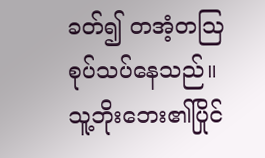ခတ်၍ တအံ့တဩ စုပ်သပ်နေသည်။ သူ့ဘိုးဘေး၏ပြိုင်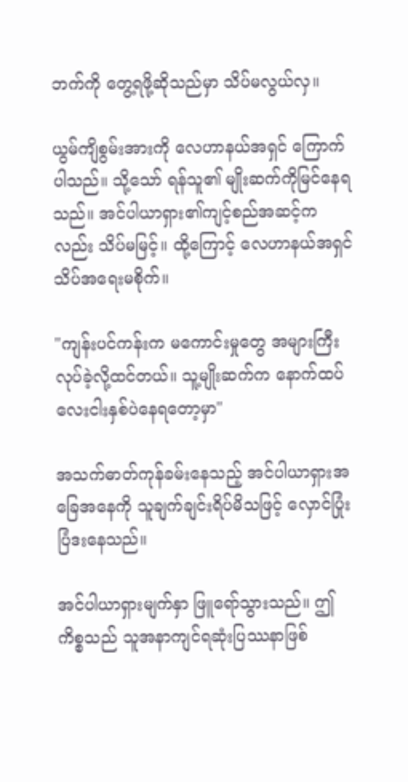ဘက်ကို တွေ့ရဖို့ဆိုသည်မှာ သိပ်မလွယ်လှ။

ယွမ်ကျိစွမ်းအားကို လေဟာနယ်အရှင် ကြောက်ပါသည်။ သို့သော် ရန်သူ၏ မျိုးဆက်ကိုမြင်နေရသည်။ အင်ပါယာရှား၏ကျင့်စည်အဆင့်ကလည်း သိပ်မမြင့်။ ထို့ကြောင့် လေဟာနယ်အရှင် သိပ်အရေးမစိုက်။

"ကျန်းပင်ကန်းက မကောင်းမှုတွေ အများကြီးလုပ်ခဲ့လို့ထင်တယ်။ သူ့မျိုးဆက်က နောက်ထပ်လေးငါးနှစ်ပဲနေရတော့မှာ"

အသက်ဓာတ်ကုန်ခမ်းနေသည့် အင်ပါယာရှားအခြေအနေကို သူချက်ချင်းရိပ်မိသဖြင့် လှောင်ပြုံးပြံဒးနေသည်။

အင်ပါယာရှားမျက်နှာ ဖြူရော်သွားသည်။ ဤကိစ္စသည် သူအနာကျင်ရဆုံးပြဿနာဖြစ်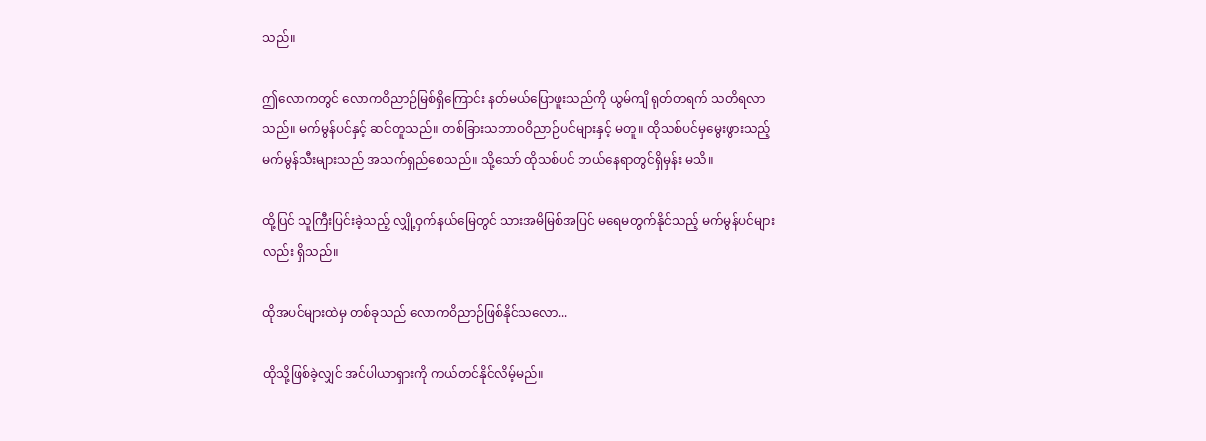သည်။

ဤလောကတွင် လောကဝိညာဉ်မြစ်ရှိကြောင်း နတ်မယ်ပြောဖူးသည်ကို ယွမ်ကျိ ရုတ်တရက် သတိရလာသည်။ မက်မွန်ပင်နှင့် ဆင်တူသည်။ တစ်ခြားသဘာဝဝိညာဉ်ပင်များနှင့် မတူ။ ထိုသစ်ပင်မှမွေးဖွားသည့် မက်မွန်သီးများသည် အသက်ရှည်စေသည်။ သို့သော် ထိုသစ်ပင် ဘယ်နေရာတွင်ရှိမှန်း မသိ။

ထို့ပြင် သူကြီးပြင်းခဲ့သည့် လျှို့ဝှက်နယ်မြေတွင် သားအမိမြစ်အပြင် မရေမတွက်နိုင်သည့် မက်မွန်ပင်များလည်း ရှိသည်။

ထိုအပင်များထဲမှ တစ်ခုသည် လောကဝိညာဉ်ဖြစ်နိုင်သလော...

ထိုသို့ဖြစ်ခဲ့လျှင် အင်ပါယာရှားကို ကယ်တင်နိုင်လိမ့်မည်။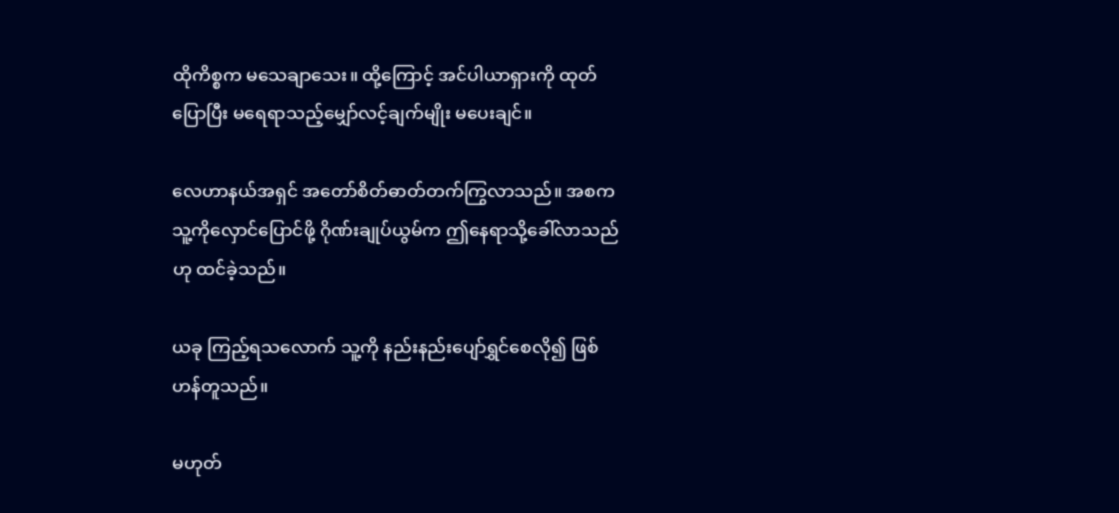ထိုကိစ္စက မသေချာသေး။ ထို့ကြောင့် အင်ပါယာရှားကို ထုတ်ပြောပြီး‌ မရေရာသည့်မျှော်လင့်ချက်မျိုး မပေးချင်။

လေဟာနယ်အရှင် အတော်စိတ်ဓာတ်တက်ကြွလာသည်။ အစက သူ့ကိုလှောင်ပြောင်ဖို့ ဂိုဏ်းချုပ်ယွမ်က ဤနေရာသို့ခေါ်လာသည်ဟု ထင်ခဲ့သည်။

ယခု ကြည့်ရသလောက် သူ့ကို နည်းနည်းပျော်ရွှင်စေလို‌၍ ဖြစ်ဟန်တူသည်။

မဟုတ်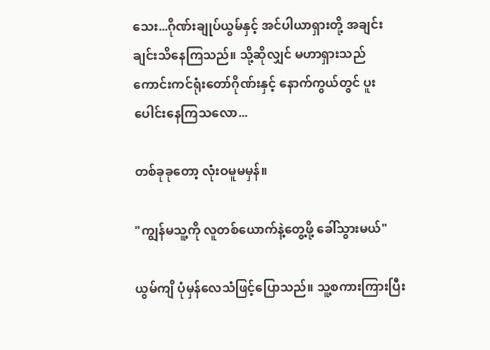သေး...ဂိုဏ်းချုပ်ယွမ်နှင့် အင်ပါယာရှားတို့ အချင်းချင်းသိနေကြသည်။ သို့ဆိုလျှင် မဟာရှားသည် ကောင်းကင်ရုံးတော်ဂိုဏ်းနှင့် နောက်ကွယ်တွင် ပူးပေါင်းနေကြသလော...

တစ်ခုခုတော့ လုံးဝမူမမှန်။

"ကျွန်မသူ့ကို လူတစ်ယောက်နဲ့တွေ့ဖို့ ခေါ်သွားမယ်"

ယွမ်ကျိ ပုံမှန်လေသံဖြင့်ပြောသည်။ သူ့စကားကြားပြီး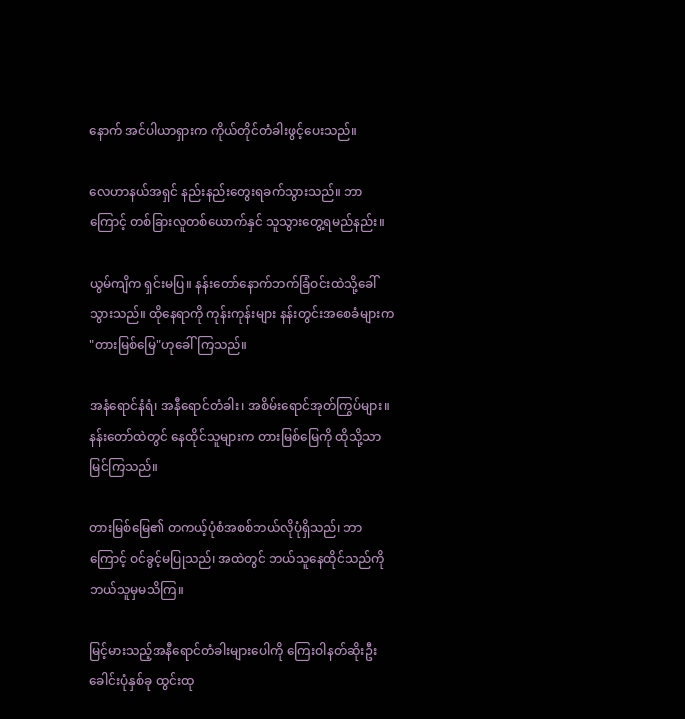နောက် အင်ပါယာရှားက ကိုယ်တိုင်တံခါးဖွင့်ပေးသည်။

လေဟာနယ်အရှင် နည်းနည်းတွေးရခက်သွားသည်။ ဘာကြောင့် တစ်ခြားလူတစ်ယောက်နှင် သူသွားတွေ့ရမည်နည်း။

ယွမ်ကျိက ရှင်းမပြ။ နန်းတော်နောက်ဘက်ခြံဝင်းထဲသို့ခေါ်သွားသည်။ ထိုနေရာကို ကုန်းကုန်းများ နန်းတွင်းအစေခံများက "တားမြစ်မြေ"ဟုခေါ်ကြသည်။

အနံရောင်နံရံ၊ အနီရောင်တံခါး၊ အစိမ်းရောင်အုတ်ကြွပ်များ။ နန်းတော်ထဲတွင် နေထိုင်သူများက တားမြစ်မြေကို ထိုသို့သာမြင်ကြသည်။

တားမြစ်မြေ၏ တကယ့်ပုံစံအစစ်ဘယ်လိုပုံရှိသည်၊ ဘာကြောင့် ဝင်ခွင့်မပြုသည်၊ အထဲတွင် ဘယ်သူနေထိုင်သည်ကို ဘယ်သူမှမသိကြ။

မြင့်မားသည့်အနီရောင်တံခါးများပေါကို ကြေးဝါနတ်ဆိုးဦးခေါင်းပုံနှစ်ခု ထွင်းထု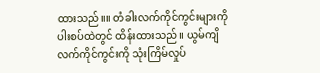ထားသည်။။ တံခါးလက်ကိုင်ကွင်းများကို ပါးစပ်ထဲတွင် ထိန်းထားသည်။ ယွမ်ကျိ လက်ကိုင်ကွင်းကို သုံးကြိမ်လှုပ်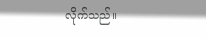လိုက်သည်။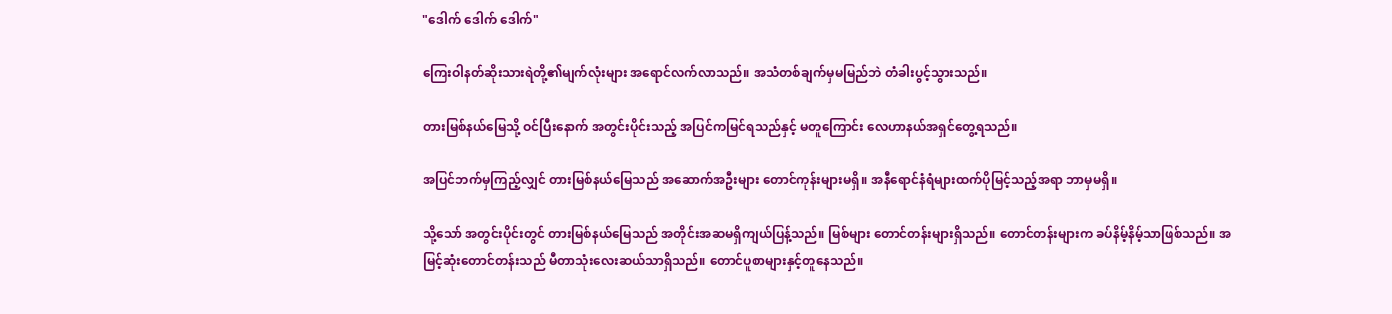"ဒေါက် ဒေါက် ဒေါက်"

ကြေးဝါနတ်ဆိုးသားရဲတို့၏မျက်လုံးများ အရောင်လက်လာသည်။ အသံတစ်ချက်မှမမြည်ဘဲ တံခါးပွင့်သွားသည်။

တားမြစ်နယ်မြေသို့ ဝင်ပြီးနောက် အတွင်းပိုင်းသည့် အပြင်ကမြင်ရသည်နှင့် မတူကြောင်း လေဟာနယ်အရှင်တွေ့ရသည်။

အပြင်ဘက်မှကြည့်လျှင် တားမြစ်နယ်မြေသည် အဆောက်အဦးများ တောင်ကုန်းများမရှိ။ အနီရောင်နံရံများထက်ပိုမြင့်သည့်အရာ ဘာမှမရှိ။

သို့သော် အတွင်းပိုင်းတွင် တားမြစ်နယ်မြေသည် အတိုင်းအဆမရှိကျယ်ပြန့်သည်။ မြစ်များ တောင်တန်းများရှိသည်။ တောင်တန်းများက ခပ်နိမ့်နိမ့်သာဖြစ်သည်။ အမြင့်ဆုံးတောင်တန်းသည် မီတာသုံးလေးဆယ်သာရှိသည်။ တောင်ပူစာများနှင့်တူနေသည်။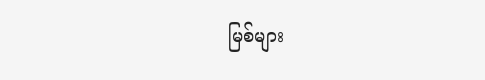မြစ်များ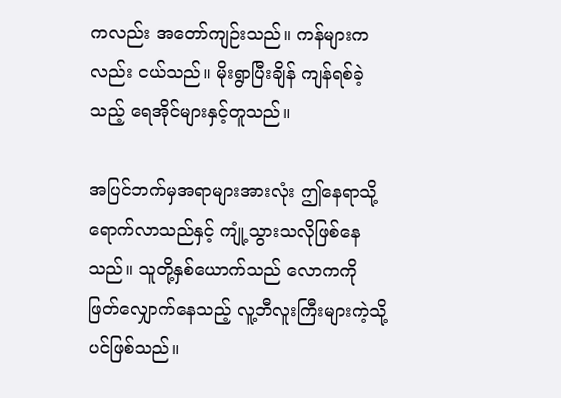ကလည်း အတော်ကျဉ်းသည်။ ကန်များကလည်း ငယ်သည်။ မိုးရွာပြီးချိန် ကျန်ရစ်ခဲ့သည့် ရေအိုင်များနှင့်တူသည်။

အပြင်ဘက်မှအရာများအားလုံး ဤနေရာသို့ရောက်လာသည်နှင့် ကျုံ့သွားသလိုဖြစ်နေသည်။ သူတို့နှစ်ယောက်သည် လောကကို ဖြတ်လျှောက်နေသည့် လူ့ဘီလူးကြီးများကဲ့သို့ပင်ဖြစ်သည်။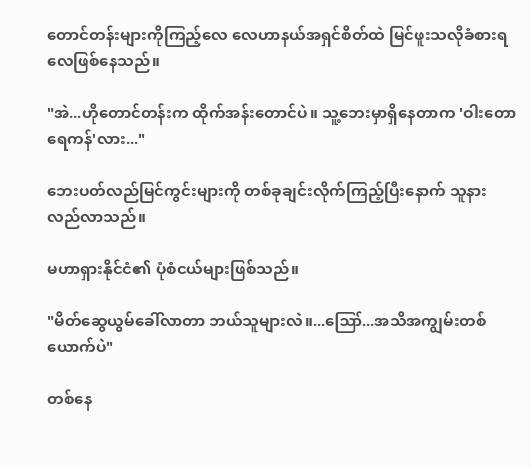တောင်တန်းများကိုကြည့်လေ လေဟာနယ်အရှင်စိတ်ထဲ မြင်ဖူးသလိုခံစားရလေဖြစ်နေသည်။

"အဲ...ဟိုတောင်တန်းက ထိုက်အန်းတောင်ပဲ။ သူ့ဘေးမှာရှိနေတာက 'ဝါးတောရေကန်'လား..."

ဘေးပတ်လည်မြင်ကွင်းများကို တစ်ခုချင်းလိုက်ကြည့်ပြီးနောက် သူနားလည်လာသည်။

မဟာရှားနိုင်ငံ၏ ပုံစံငယ်များဖြစ်သည်။

"မိတ်ဆွေယွမ်ခေါ်လာတာ ဘယ်သူများလဲ။...ဪ...အသိအကျွမ်းတစ်ယောက်ပဲ"

တစ်နေ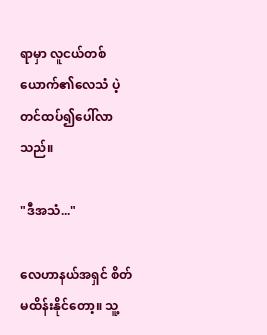ရာမှာ လူငယ်တစ်ယောက်၏လေသံ ပဲ့တင်ထပ်၍ပေါ်လာသည်။

"ဒီအသံ..."

လေဟာနယ်အရှင် စိတ်မထိန်းနိုင်တော့။ သူ့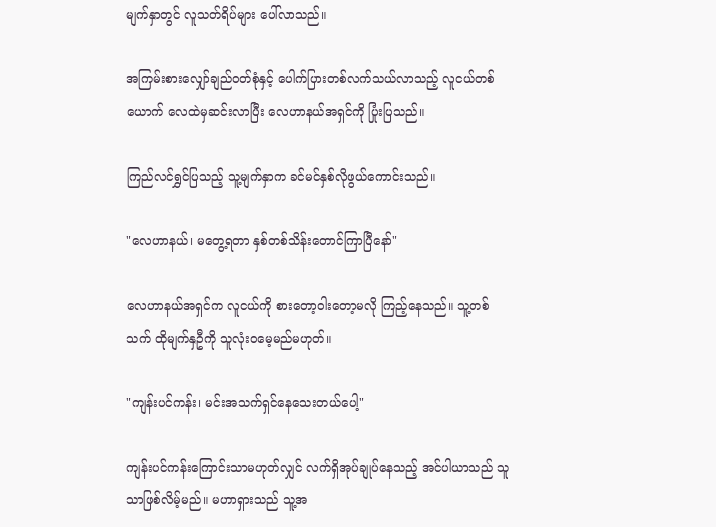မျက်နှာတွင် လူသတ်ရိပ်များ ပေါ်လာသည်။

အကြမ်းစားလျှော်ချည်ဝတ်စုံနှင့် ပေါက်ပြားတစ်လက်သယ်လာသည့် လူငယ်တစ်ယောက် လေထဲမှဆင်းလာပြီး လေဟာနယ်အရှင်ကို ပြုံးပြသည်။

ကြည်လင်ရွှင်ပြသည့် သူ့မျက်နှာက ခင်မင်နှစ်လိုဖွယ်ကောင်းသည်။

"လေဟာနယ်၊ မတွေ့ရတာ နှစ်တစ်သိန်းတောင်ကြာပြီနော်"

လေဟာနယ်အရှင်က လူငယ်ကို စားတော့ဝါးတော့မလို ကြည့်နေသည်။ သူ့တစ်သက် ထိုမျက်နှဦကို သူလုံးဝမေ့မည်မဟုတ်။

"ကျန်းပင်ကန်း၊ မင်းအသက်ရှင်နေသေးတယ်ပေါ့"

ကျန်းပင်ကန်းကြောင်းသာမဟုတ်လျှင် လက်ရှိအုပ်ချုပ်နေသည့် အင်ပါယာသည် သူသာဖြစ်လိမ့်မည်။ မဟာရှားသည် သူ့အ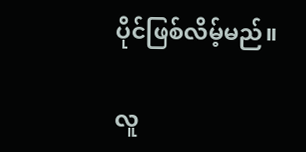ပိုင်ဖြစ်လိမ့်မည်။

လူ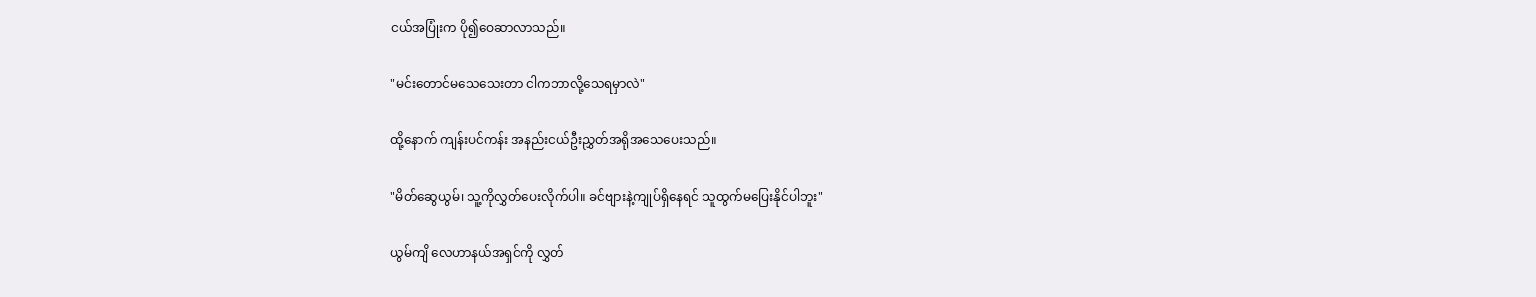ငယ်အပြုံးက ပို၍ဝေဆာလာသည်။

"မင်းတောင်မသေသေးတာ ငါကဘာလို့သေရမှာလဲ"

ထို့နောက် ကျန်းပင်ကန်း အနည်းငယ်ဦးညွှတ်အရိုအသေပေးသည်။

"မိတ်ဆွေယွမ်၊ သူ့ကိုလွှတ်ပေးလိုက်ပါ။ ခင်ဗျားနဲ့ကျုပ်ရှိနေရင် သူထွက်မပြေးနိုင်ပါဘူး"

ယွမ်ကျိ လေဟာနယ်အရှင်ကို လွှတ်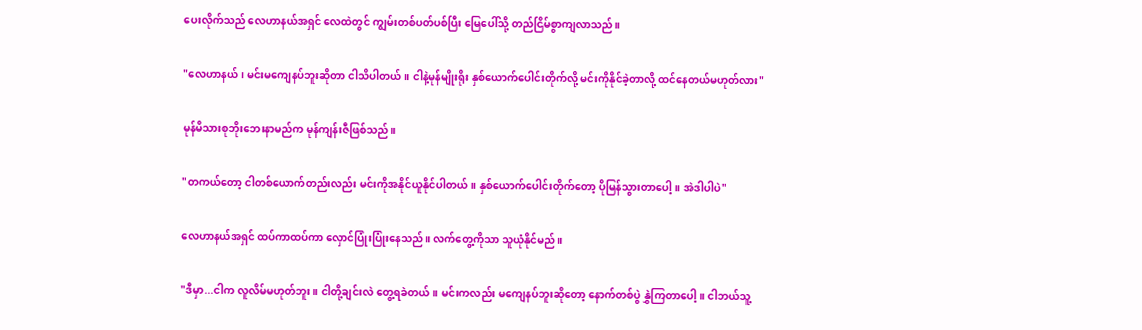ပေးလိုက်သည် လေဟာနယ်အရှင် လေထဲတွင် ကျွမ်းတစ်ပတ်ပစ်ပြီး မြေပေါ်သို့ တည်ငြိမ်စွာကျလာသည်။

"လေဟာနယ်၊ မင်းမကျေနပ်ဘူးဆိုတာ ငါသိပါတယ်။ ငါနဲ့မုန်မျိုးရိုး နှစ်ယောက်ပေါင်းတိုက်လို့ မင်းကိုနိုင်ခဲ့တာလို့ ထင်နေတယ်မဟုတ်လား"

မုန်မိသားစုဘိုးဘေးနာမည်က မုန်ကျန်းဇီဖြစ်သည်။

"တကယ်တော့ ငါတစ်ယောက်တည်းလည်း မင်းကိုအနိုင်ယူနိုင်ပါတယ်။ နှစ်ယောက်ပေါင်းတိုက်တော့ ပိုမြန်သွားတာပေါ့။ အဲဒါပါပဲ"

လေဟာနယ်အရှင် ထပ်ကာထပ်ကာ လှောင်ပြုံးပြုံးနေသည်။ လက်တွေ့ကိုသာ သူယုံနိုင်မည်။

"ဒီမှာ...ငါက လူလိမ်မဟုတ်ဘူး။ ငါတို့ချင်းလဲ တွေ့ရခဲတယ်။ မင်းကလည်း မကျေနပ်ဘူးဆိုတော့ နောက်တစ်ပွဲ နွှဲကြတာပေါ့။ ငါဘယ်သူ့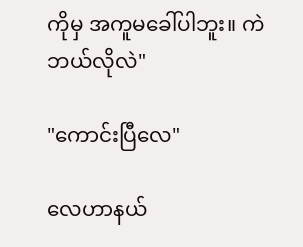ကိုမှ အကူမခေါ်ပါဘူး။ ကဲ ဘယ်လိုလဲ"

"ကောင်းပြီလေ"

လေဟာနယ်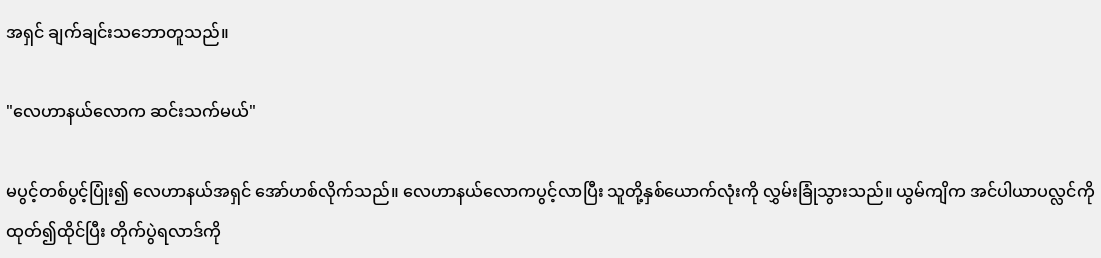အရှင် ချက်ချင်းသဘောတူသည်။

"လေဟာနယ်လောက ဆင်းသက်မယ်"

မပွင့်တစ်ပွင့်ပြုံး၍ လေဟာနယ်အရှင် အော်ဟစ်လိုက်သည်။ လေဟာနယ်လောကပွင့်လာပြီး သူတို့နှစ်ယောက်လုံးကို လွှမ်းခြုံသွားသည်။ ယွမ်ကျိက အင်ပါယာပလ္လင်ကိုထုတ်၍ထိုင်ပြီး တိုက်ပွဲရလာဒ်ကို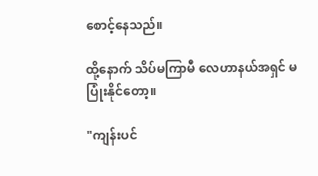စောင့်နေသည်။

ထို့နောက် သိပ်မကြာမီ လေဟာနယ်အရှင် မပြုံးနိုင်တော့။

"ကျန်းပင်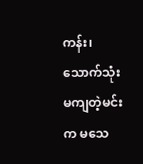ကန်း၊ သောက်သုံးမကျတဲ့မင်းက မသေ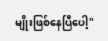မျိုးဖြစ်နေပြီပေါ့"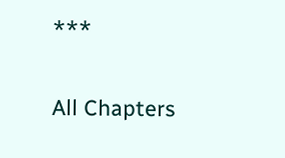***

All Chapters